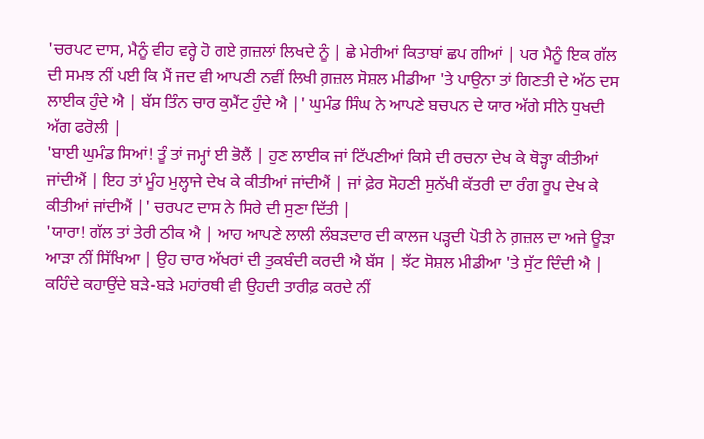'ਚਰਪਟ ਦਾਸ, ਮੈਨੂੰ ਵੀਹ ਵਰ੍ਹੇ ਹੋ ਗਏ ਗ਼ਜ਼ਲਾਂ ਲਿਖਦੇ ਨੂੰ | ਛੇ ਮੇਰੀਆਂ ਕਿਤਾਬਾਂ ਛਪ ਗੀਆਂ | ਪਰ ਮੈਨੂੰ ਇਕ ਗੱਲ ਦੀ ਸਮਝ ਨੀਂ ਪਈ ਕਿ ਮੈਂ ਜਦ ਵੀ ਆਪਣੀ ਨਵੀਂ ਲਿਖੀ ਗ਼ਜ਼ਲ ਸੋਸ਼ਲ ਮੀਡੀਆ 'ਤੇ ਪਾਉਨਾ ਤਾਂ ਗਿਣਤੀ ਦੇ ਅੱਠ ਦਸ ਲਾਈਕ ਹੁੰਦੇ ਐ | ਬੱਸ ਤਿੰਨ ਚਾਰ ਕੁਮੈਂਟ ਹੁੰਦੇ ਐ |' ਘੁਮੰਡ ਸਿੰਘ ਨੇ ਆਪਣੇ ਬਚਪਨ ਦੇ ਯਾਰ ਅੱਗੇ ਸੀਨੇ ਧੁਖਦੀ ਅੱਗ ਫਰੋਲੀ |
'ਬਾਈ ਘੁਮੰਡ ਸਿਆਂ! ਤੂੰ ਤਾਂ ਜਮ੍ਹਾਂ ਈ ਭੋਲੈਂ | ਹੁਣ ਲਾਈਕ ਜਾਂ ਟਿੱਪਣੀਆਂ ਕਿਸੇ ਦੀ ਰਚਨਾ ਦੇਖ ਕੇ ਥੋੜ੍ਹਾ ਕੀਤੀਆਂ ਜਾਂਦੀਐਂ | ਇਹ ਤਾਂ ਮੂੰਹ ਮੁਲ੍ਹਾਜੇ ਦੇਖ ਕੇ ਕੀਤੀਆਂ ਜਾਂਦੀਐਂ | ਜਾਂ ਫ਼ੇਰ ਸੋਹਣੀ ਸੁਨੱਖੀ ਕੱਤਰੀ ਦਾ ਰੰਗ ਰੂਪ ਦੇਖ ਕੇ ਕੀਤੀਆਂ ਜਾਂਦੀਐਂ |' ਚਰਪਟ ਦਾਸ ਨੇ ਸਿਰੇ ਦੀ ਸੁਣਾ ਦਿੱਤੀ |
'ਯਾਰਾ! ਗੱਲ ਤਾਂ ਤੇਰੀ ਠੀਕ ਐ | ਆਹ ਆਪਣੇ ਲਾਲੀ ਲੰਬੜਦਾਰ ਦੀ ਕਾਲਜ ਪੜ੍ਹਦੀ ਪੋਤੀ ਨੇ ਗ਼ਜ਼ਲ ਦਾ ਅਜੇ ਊੜਾ ਆੜਾ ਨੀਂ ਸਿੱਖਿਆ | ਉਹ ਚਾਰ ਅੱਖਰਾਂ ਦੀ ਤੁਕਬੰਦੀ ਕਰਦੀ ਐ ਬੱਸ | ਝੱਟ ਸੋਸ਼ਲ ਮੀਡੀਆ 'ਤੇ ਸੁੱਟ ਦਿੰਦੀ ਐ | ਕਹਿੰਦੇ ਕਹਾਉਂਦੇ ਬੜੇ-ਬੜੇ ਮਹਾਂਰਥੀ ਵੀ ਉਹਦੀ ਤਾਰੀਫ਼ ਕਰਦੇ ਨੀਂ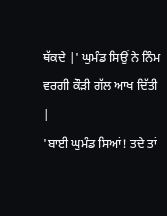ਥੱਕਦੇ |' ਘੁਮੰਡ ਸਿਉਂ ਨੇ ਨਿੰਮ ਵਰਗੀ ਕੌੜੀ ਗੱਲ ਆਖ ਦਿੱਤੀ |
'ਬਾਈ ਘੁਮੰਡ ਸਿਆਂ! ਤਦੇ ਤਾਂ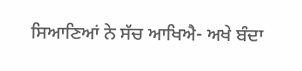ਸਿਆਣਿਆਂ ਨੇ ਸੱਚ ਆਖਿਐ- ਅਖੇ ਬੰਦਾ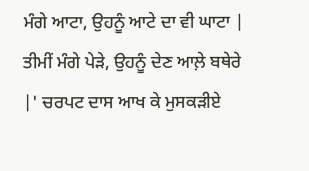ਮੰਗੇ ਆਟਾ, ਉਹਨੂੰ ਆਟੇ ਦਾ ਵੀ ਘਾਟਾ | ਤੀਮੀਂ ਮੰਗੇ ਪੇੜੇ, ਉਹਨੂੰ ਦੇਣ ਆਲ਼ੇ ਬਥੇਰੇ |' ਚਰਪਟ ਦਾਸ ਆਖ ਕੇ ਮੁਸਕੜੀਏ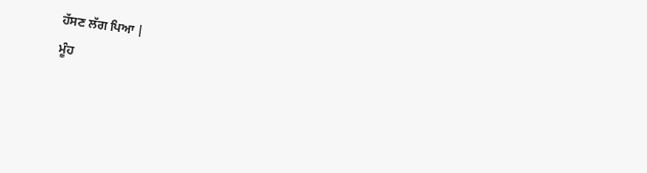ਹੱਸਣ ਲੱਗ ਪਿਆ |
ਮੂੰਹ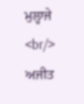ਮੁਲ੍ਹਾਜੇ <br/>
ਅਜੀਤ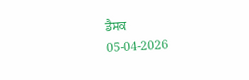ਡੈਸਕ
05-04-2026